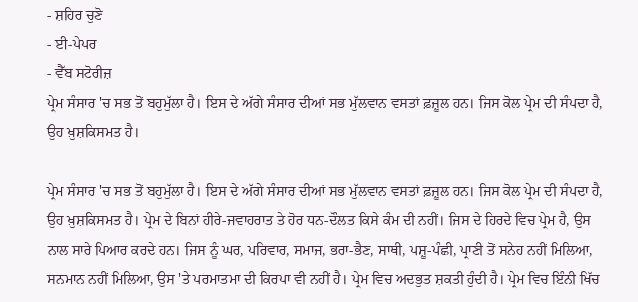- ਸ਼ਹਿਰ ਚੁਣੋ
- ਈ-ਪੇਪਰ
- ਵੈੱਬ ਸਟੋਰੀਜ਼
ਪ੍ਰੇਮ ਸੰਸਾਰ 'ਚ ਸਭ ਤੋਂ ਬਹੁਮੁੱਲਾ ਹੈ। ਇਸ ਦੇ ਅੱਗੇ ਸੰਸਾਰ ਦੀਆਂ ਸਭ ਮੁੱਲਵਾਨ ਵਸਤਾਂ ਫ਼ਜ਼ੂਲ ਹਨ। ਜਿਸ ਕੋਲ ਪ੍ਰੇਮ ਦੀ ਸੰਪਦਾ ਹੈ, ਉਹ ਖ਼ੁਸ਼ਕਿਸਮਤ ਹੈ।

ਪ੍ਰੇਮ ਸੰਸਾਰ 'ਚ ਸਭ ਤੋਂ ਬਹੁਮੁੱਲਾ ਹੈ। ਇਸ ਦੇ ਅੱਗੇ ਸੰਸਾਰ ਦੀਆਂ ਸਭ ਮੁੱਲਵਾਨ ਵਸਤਾਂ ਫ਼ਜ਼ੂਲ ਹਨ। ਜਿਸ ਕੋਲ ਪ੍ਰੇਮ ਦੀ ਸੰਪਦਾ ਹੈ, ਉਹ ਖ਼ੁਸ਼ਕਿਸਮਤ ਹੈ। ਪ੍ਰੇਮ ਦੇ ਬਿਨਾਂ ਹੀਰੇ-ਜਵਾਹਰਾਤ ਤੇ ਹੋਰ ਧਨ-ਦੌਲਤ ਕਿਸੇ ਕੰਮ ਦੀ ਨਹੀਂ। ਜਿਸ ਦੇ ਹਿਰਦੇ ਵਿਚ ਪ੍ਰੇਮ ਹੈ, ਉਸ ਨਾਲ ਸਾਰੇ ਪਿਆਰ ਕਰਦੇ ਹਨ। ਜਿਸ ਨੂੰ ਘਰ, ਪਰਿਵਾਰ, ਸਮਾਜ, ਭਰਾ-ਭੈਣ, ਸਾਥੀ, ਪਸ਼ੂ-ਪੰਛੀ, ਪ੍ਰਾਣੀ ਤੋਂ ਸਨੇਹ ਨਹੀਂ ਮਿਲਿਆ, ਸਨਮਾਨ ਨਹੀਂ ਮਿਲਿਆ, ਉਸ 'ਤੇ ਪਰਮਾਤਮਾ ਦੀ ਕਿਰਪਾ ਵੀ ਨਹੀਂ ਹੈ। ਪ੍ਰੇਮ ਵਿਚ ਅਦਭੁਤ ਸ਼ਕਤੀ ਹੁੰਦੀ ਹੈ। ਪ੍ਰੇਮ ਵਿਚ ਇੰਨੀ ਖਿੱਚ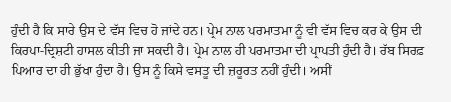ਹੁੰਦੀ ਹੈ ਕਿ ਸਾਰੇ ਉਸ ਦੇ ਵੱਸ ਵਿਚ ਹੋ ਜਾਂਦੇ ਹਨ। ਪ੍ਰੇਮ ਨਾਲ ਪਰਮਾਤਮਾ ਨੂੰ ਵੀ ਵੱਸ ਵਿਚ ਕਰ ਕੇ ਉਸ ਦੀ ਕਿਰਪਾ-ਦ੍ਰਿਸ਼ਟੀ ਹਾਸਲ ਕੀਤੀ ਜਾ ਸਕਦੀ ਹੈ। ਪ੍ਰੇਮ ਨਾਲ ਹੀ ਪਰਮਾਤਮਾ ਦੀ ਪ੍ਰਾਪਤੀ ਹੁੰਦੀ ਹੈ। ਰੱਬ ਸਿਰਫ਼ ਪਿਆਰ ਦਾ ਹੀ ਭੁੱਖਾ ਹੁੰਦਾ ਹੈ। ਉਸ ਨੂੰ ਕਿਸੇ ਵਸਤੂ ਦੀ ਜ਼ਰੂਰਤ ਨਹੀਂ ਹੁੰਦੀ। ਅਸੀਂ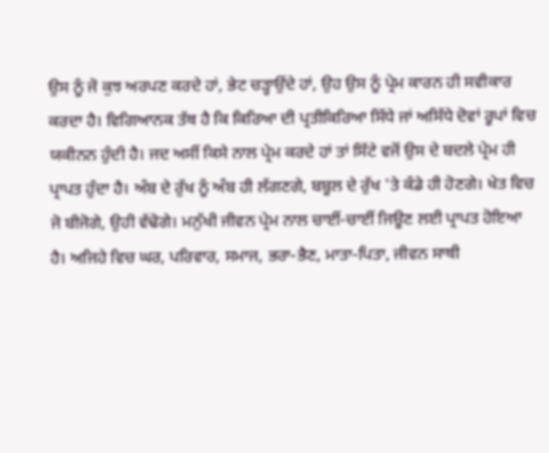ਉਸ ਨੂੰ ਜੋ ਕੁਝ ਅਰਪਣ ਕਰਦੇ ਹਾਂ, ਭੇਟ ਚੜ੍ਹਾਉਂਦੇ ਹਾਂ, ਉਹ ਉਸ ਨੂੰ ਪ੍ਰੇਮ ਕਾਰਨ ਹੀ ਸਵੀਕਾਰ ਕਰਦਾ ਹੈ। ਵਿਗਿਆਨਕ ਤੱਥ ਹੈ ਕਿ ਕਿਰਿਆ ਦੀ ਪ੍ਰਤੀਕਿਰਿਆ ਸਿੱਧੇ ਜਾਂ ਅਸਿੱਧੇ ਦੋਵਾਂ ਰੂਪਾਂ ਵਿਚ ਯਕੀਨਨ ਹੁੰਦੀ ਹੈ। ਜਦ ਅਸੀਂ ਕਿਸੇ ਨਾਲ ਪ੍ਰੇਮ ਕਰਦੇ ਹਾਂ ਤਾਂ ਸਿੱਟੇ ਵਜੋਂ ਉਸ ਦੇ ਬਦਲੇ ਪ੍ਰੇਮ ਹੀ ਪ੍ਰਾਪਤ ਹੁੰਦਾ ਹੈ। ਅੰਬ ਦੇ ਰੁੱਖ ਨੂੰ ਅੰਬ ਹੀ ਲੱਗਣਗੇ, ਬਬੂਲ ਦੇ ਰੁੱਖ 'ਤੇ ਕੰਡੇ ਹੀ ਹੋਣਗੇ। ਖੇਤ ਵਿਚ ਜੋ ਬੀਜੋਗੇ, ਉਹੀ ਵੱਢੋਗੇ। ਮਨੁੱਖੀ ਜੀਵਨ ਪ੍ਰੇਮ ਨਾਲ ਚਾਈਂ-ਚਾਈਂ ਜਿਊਣ ਲਈ ਪ੍ਰਾਪਤ ਹੋਇਆ ਹੈ। ਅਜਿਹੇ ਵਿਚ ਘਰ, ਪਰਿਵਾਰ, ਸਮਾਜ, ਭਰਾ-ਭੈਣ, ਮਾਤਾ-ਪਿਤਾ, ਜੀਵਨ ਸਾਥੀ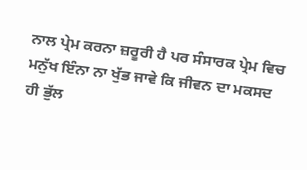ਨਾਲ ਪ੍ਰੇਮ ਕਰਨਾ ਜ਼ਰੂਰੀ ਹੈ ਪਰ ਸੰਸਾਰਕ ਪ੍ਰੇਮ ਵਿਚ ਮਨੁੱਖ ਇੰਨਾ ਨਾ ਖੁੱਭ ਜਾਵੇ ਕਿ ਜੀਵਨ ਦਾ ਮਕਸਦ ਹੀ ਭੁੱਲ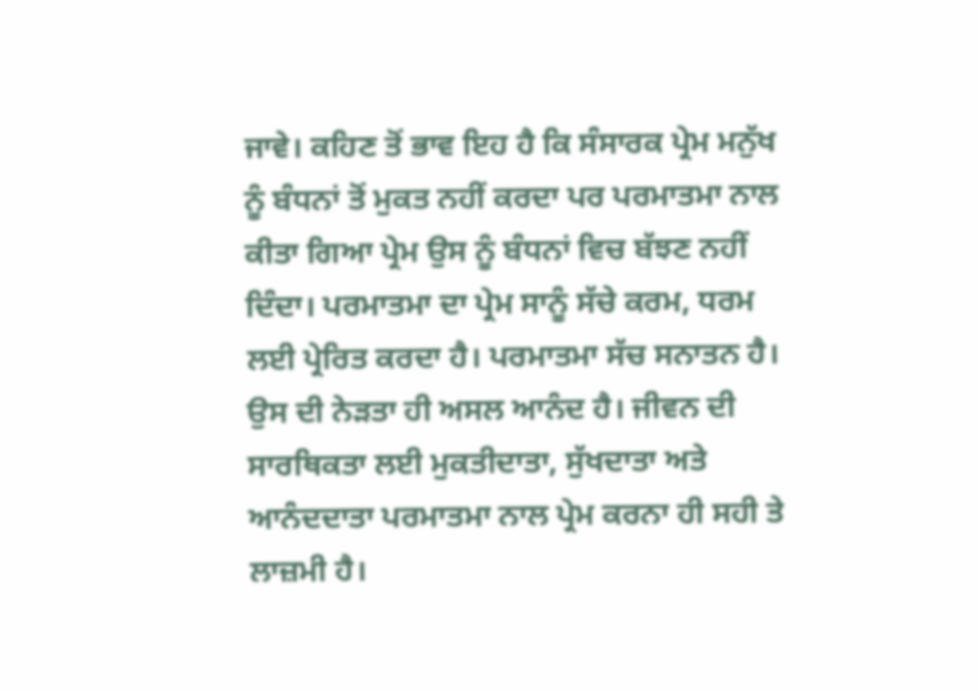ਜਾਵੇ। ਕਹਿਣ ਤੋਂ ਭਾਵ ਇਹ ਹੈ ਕਿ ਸੰਸਾਰਕ ਪ੍ਰੇਮ ਮਨੁੱਖ ਨੂੰ ਬੰਧਨਾਂ ਤੋਂ ਮੁਕਤ ਨਹੀਂ ਕਰਦਾ ਪਰ ਪਰਮਾਤਮਾ ਨਾਲ ਕੀਤਾ ਗਿਆ ਪ੍ਰੇਮ ਉਸ ਨੂੰ ਬੰਧਨਾਂ ਵਿਚ ਬੱਝਣ ਨਹੀਂ ਦਿੰਦਾ। ਪਰਮਾਤਮਾ ਦਾ ਪ੍ਰੇਮ ਸਾਨੂੰ ਸੱਚੇ ਕਰਮ, ਧਰਮ ਲਈ ਪ੍ਰੇਰਿਤ ਕਰਦਾ ਹੈ। ਪਰਮਾਤਮਾ ਸੱਚ ਸਨਾਤਨ ਹੈ। ਉਸ ਦੀ ਨੇੜਤਾ ਹੀ ਅਸਲ ਆਨੰਦ ਹੈ। ਜੀਵਨ ਦੀ ਸਾਰਥਿਕਤਾ ਲਈ ਮੁਕਤੀਦਾਤਾ, ਸੁੱਖਦਾਤਾ ਅਤੇ ਆਨੰਦਦਾਤਾ ਪਰਮਾਤਮਾ ਨਾਲ ਪ੍ਰੇਮ ਕਰਨਾ ਹੀ ਸਹੀ ਤੇ ਲਾਜ਼ਮੀ ਹੈ।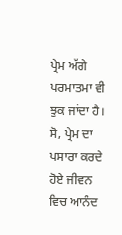ਪ੍ਰੇਮ ਅੱਗੇ ਪਰਮਾਤਮਾ ਵੀ ਝੁਕ ਜਾਂਦਾ ਹੈ। ਸੋ, ਪ੍ਰੇਮ ਦਾ ਪਸਾਰਾ ਕਰਦੇ ਹੋਏ ਜੀਵਨ ਵਿਚ ਆਨੰਦ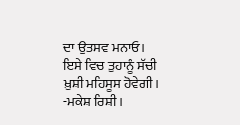ਦਾ ਉਤਸਵ ਮਨਾਓ। ਇਸੇ ਵਿਚ ਤੁਹਾਨੂੰ ਸੱਚੀ ਖ਼ੁਸ਼ੀ ਮਹਿਸੂਸ ਹੋਵੇਗੀ।
-ਮਕੇਸ਼ ਰਿਸ਼ੀ।